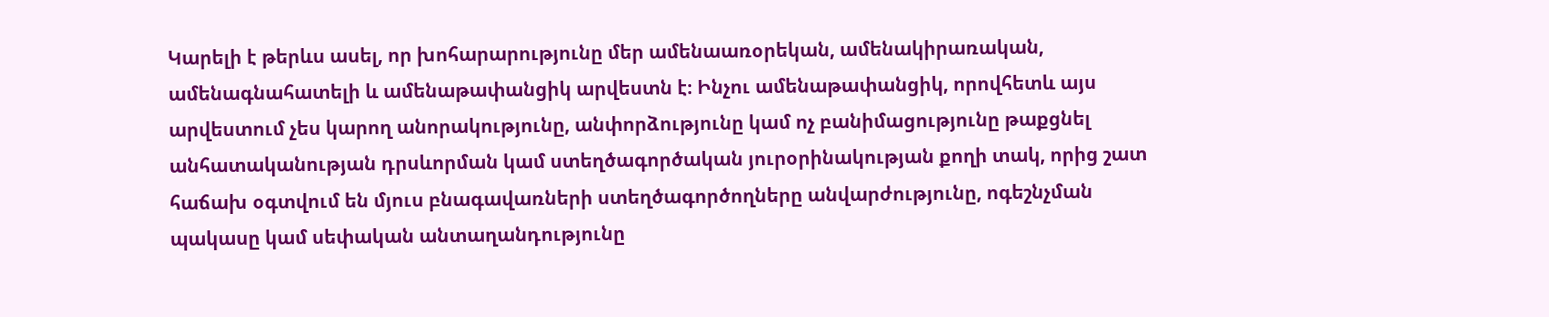Կարելի է թերևս ասել, որ խոհարարությունը մեր ամենաառօրեկան, ամենակիրառական, ամենագնահատելի և ամենաթափանցիկ արվեստն է։ Ինչու ամենաթափանցիկ, որովհետև այս արվեստում չես կարող անորակությունը, անփորձությունը կամ ոչ բանիմացությունը թաքցնել անհատականության դրսևորման կամ ստեղծագործական յուրօրինակության քողի տակ, որից շատ հաճախ օգտվում են մյուս բնագավառների ստեղծագործողները անվարժությունը, ոգեշնչման պակասը կամ սեփական անտաղանդությունը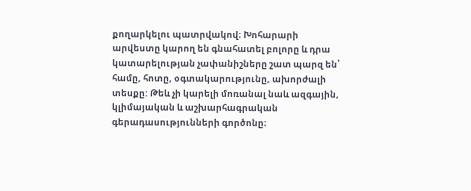քողարկելու պատրվակով։ Խոհարարի արվեստը կարող են գնահատել բոլորը և դրա կատարելության չափանիշները շատ պարզ են՝ համը, հոտը, օգտակարությունը, ախորժալի տեսքը: Թեև չի կարելի մոռանալ նաև ազգային, կլիմայական և աշխարհագրական գերադասությունների գործոնը։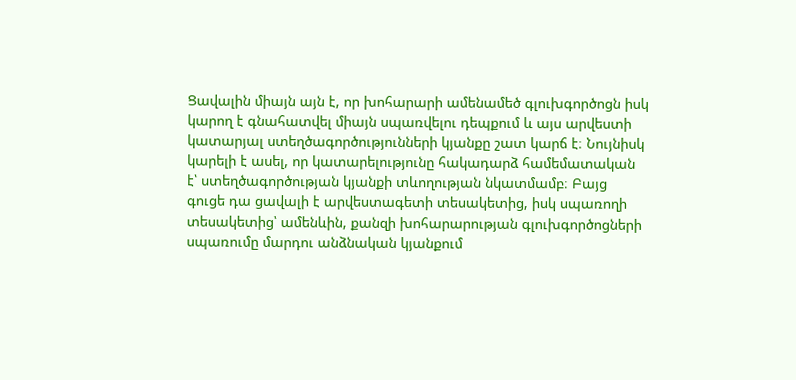Ցավալին միայն այն է, որ խոհարարի ամենամեծ գլուխգործոցն իսկ կարող է գնահատվել միայն սպառվելու դեպքում և այս արվեստի կատարյալ ստեղծագործությունների կյանքը շատ կարճ է։ Նույնիսկ կարելի է ասել, որ կատարելությունը հակադարձ համեմատական է՝ ստեղծագործության կյանքի տևողության նկատմամբ։ Բայց գուցե դա ցավալի է արվեստագետի տեսակետից, իսկ սպառողի տեսակետից՝ ամենևին, քանզի խոհարարության գլուխգործոցների սպառումը մարդու անձնական կյանքում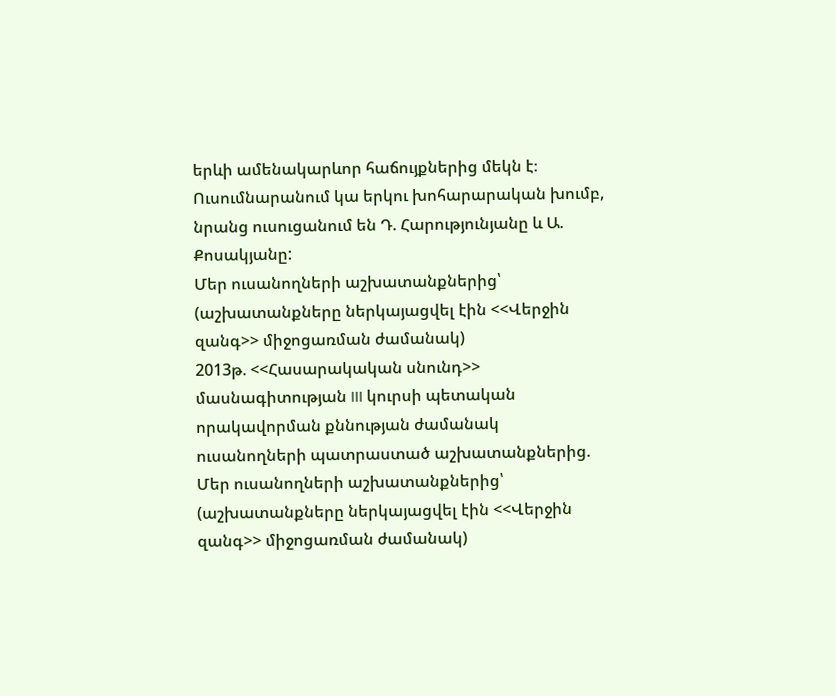երևի ամենակարևոր հաճույքներից մեկն է։
Ուսումնարանում կա երկու խոհարարական խումբ, նրանց ուսուցանում են Դ. Հարությունյանը և Ա. Քոսակյանը:
Մեր ուսանողների աշխատանքներից՝
(աշխատանքները ներկայացվել էին <<Վերջին զանգ>> միջոցառման ժամանակ)
2013թ. <<Հասարակական սնունդ>> մասնագիտության III կուրսի պետական որակավորման քննության ժամանակ ուսանողների պատրաստած աշխատանքներից.
Մեր ուսանողների աշխատանքներից՝
(աշխատանքները ներկայացվել էին <<Վերջին զանգ>> միջոցառման ժամանակ)